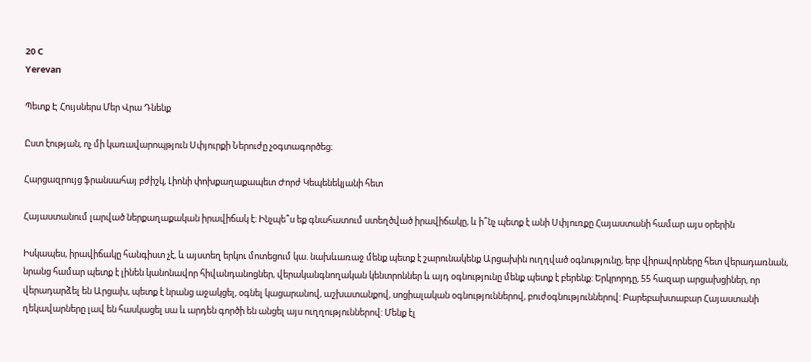20 C
Yerevan

Պետք Է Հույսներս Մեր Վրա Դնենք

Ըստ էության, ոչ մի կառավարոպթյուն Սփյուրքի Ներուժը չօգտագործեց։

Հարցազրույց ֆրանսահայ բժիշկ, Լիոնի փոխքաղաքապետ Ժորժ Կեպենեկյանի հետ

Հայաստանում լարված ներքաղաքական իրավիճակ է։ Ինչպե՞ս եք գնահատում ստեղծված իրավիճակը, և ի՞նչ պետք է անի Սփյուռքը Հայաստանի համար այս օրերին

Իսկապես, իրավիճակը հանգիստ չէ, և այստեղ երկու մոտեցում կա. նախևառաջ մենք պետք է շարունակենք Արցախին ուղղված օգնությունը, երբ վիրավորները հետ վերադառնան, նրանց համար պետք է լինեն կանոնավոր հիվանդանոցներ, վերականգնողական կենտրոններ և այդ օգնությունը մենք պետք է բերենք: Երկրորդը, 55 հազար արցախցիներ, որ վերադարձել են Արցախ, պետք է նրանց աջակցել, օգնել կացարանով, աշխատանքով, սոցիալական օգնություններով, բուժօգնություններով: Բարեբախտաբար Հայաստանի ղեկավարները լավ են հասկացել սա և արդեն գործի են անցել այս ուղղություններով: Մենք էլ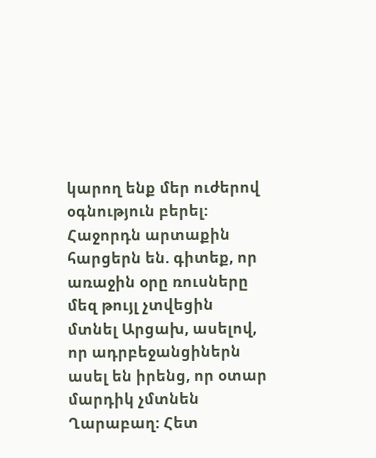կարող ենք մեր ուժերով օգնություն բերել: Հաջորդն արտաքին հարցերն են. գիտեք, որ առաջին օրը ռուսները մեզ թույլ չտվեցին մտնել Արցախ, ասելով, որ ադրբեջանցիներն ասել են իրենց, որ օտար մարդիկ չմտնեն Ղարաբաղ: Հետ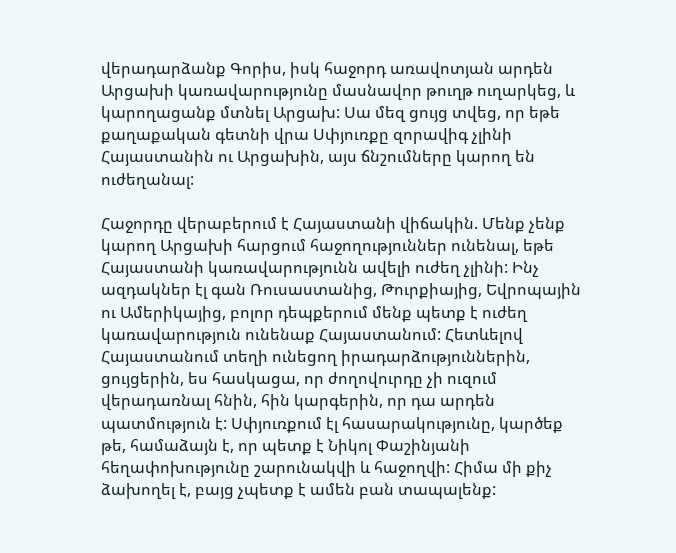վերադարձանք Գորիս, իսկ հաջորդ առավոտյան արդեն Արցախի կառավարությունը մասնավոր թուղթ ուղարկեց, և կարողացանք մտնել Արցախ: Սա մեզ ցույց տվեց, որ եթե քաղաքական գետնի վրա Սփյուռքը զորավիգ չլինի Հայաստանին ու Արցախին, այս ճնշումները կարող են ուժեղանալ:

Հաջորդը վերաբերում է Հայաստանի վիճակին. Մենք չենք կարող Արցախի հարցում հաջողություններ ունենալ, եթե Հայաստանի կառավարությունն ավելի ուժեղ չլինի: Ինչ ազդակներ էլ գան Ռուսաստանից, Թուրքիայից, Եվրոպային ու Ամերիկայից, բոլոր դեպքերում մենք պետք է ուժեղ կառավարություն ունենաք Հայաստանում: Հետևելով Հայաստանում տեղի ունեցող իրադարձություններին, ցույցերին, ես հասկացա, որ ժողովուրդը չի ուզում վերադառնալ հնին, հին կարգերին, որ դա արդեն պատմություն է: Սփյուռքում էլ հասարակությունը, կարծեք թե, համաձայն է, որ պետք է Նիկոլ Փաշինյանի հեղափոխությունը շարունակվի և հաջողվի: Հիմա մի քիչ ձախողել է, բայց չպետք է ամեն բան տապալենք: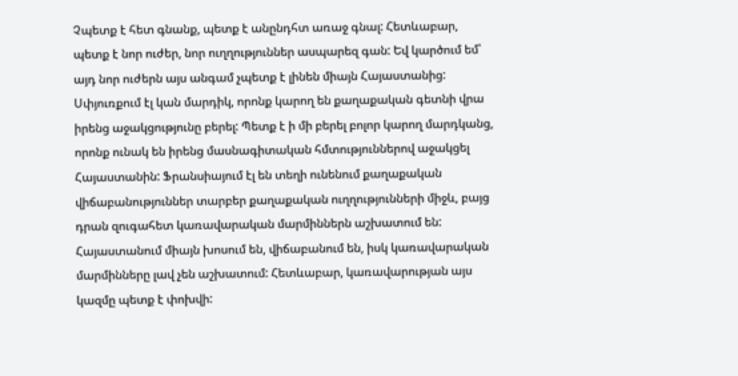Չպետք է հետ գնանք, պետք է անընդհտ առաջ գնալ: Հետևաբար, պետք է նոր ուժեր, նոր ուղղություններ ասպարեզ գան: Եվ կարծում եմ՝ այդ նոր ուժերն այս անգամ չպետք է լինեն միայն Հայաստանից: Սփյուռքում էլ կան մարդիկ, որոնք կարող են քաղաքական գետնի վրա իրենց աջակցությունը բերել: Պետք է ի մի բերել բոլոր կարող մարդկանց, որոնք ունակ են իրենց մասնագիտական հմտություններով աջակցել Հայաստանին: Ֆրանսիայում էլ են տեղի ունենում քաղաքական վիճաբանություններ տարբեր քաղաքական ուղղությունների միջև, բայց դրան զուգահետ կառավարական մարմիններն աշխատում են: Հայաստանում միայն խոսում են, վիճաբանում են, իսկ կառավարական մարմինները լավ չեն աշխատում: Հետևաբար, կառավարության այս կազմը պետք է փոխվի: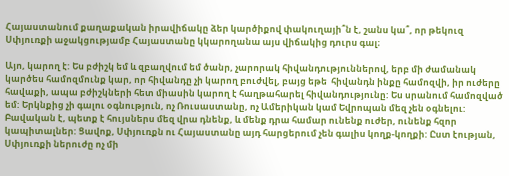Հայաստանում քաղաքական իրավիճակը ձեր կարծիքով փակուղայի՞ն է, շանս կա՞, որ թեկուզ Սփյուռքի աջակցությամբ Հայաստանը կկարողանա այս վիճակից դուրս գալ։

Այո, կարող է: Ես բժիշկ եմ և զբաղվում եմ ծանր, չարորակ հիվանդություններով, երբ մի ժամանակ կարծես համոզմունք կար, որ հիվանդը չի կարող բուժվել, բայց եթե  հիվանդն ինքը համոզվի, իր ուժերը հավաքի, ապա բժիշկների հետ միասին կարող է հաղթահարել հիվանդությունը: Ես սրանում համոզված եմ: Երկնքից չի գալու օգնություն, ոչ Ռուսաստանը, ոչ Ամերիկան կամ Եվրոպան մեզ չեն օգնելու: Բավական է, պետք է հույսներս մեզ վրա դնենք, և մենք դրա համար ունենք ուժեր, ունենք հզոր կապիտալներ: Ցավոք, Սփյուռքն ու Հայաստանը այդ հարցերում չեն գալիս կողք-կողքի: Ըստ էության, Սփյուռքի ներուժը ոչ մի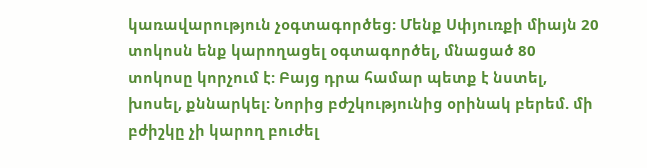կառավարություն չօգտագործեց: Մենք Սփյուռքի միայն 20 տոկոսն ենք կարողացել օգտագործել, մնացած 80 տոկոսը կորչում է: Բայց դրա համար պետք է նստել, խոսել, քննարկել: Նորից բժշկությունից օրինակ բերեմ. մի բժիշկը չի կարող բուժել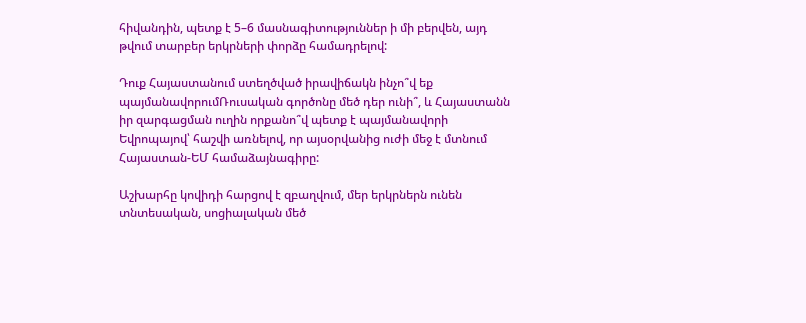հիվանդին, պետք է 5–6 մասնագիտություններ ի մի բերվեն, այդ թվում տարբեր երկրների փորձը համադրելով:

Դուք Հայաստանում ստեղծված իրավիճակն ինչո՞վ եք պայմանավորումՌուսական գործոնը մեծ դեր ունի՞, և Հայաստանն իր զարգացման ուղին որքանո՞վ պետք է պայմանավորի Եվրոպայով՝ հաշվի առնելով, որ այսօրվանից ուժի մեջ է մտնում Հայաստան-ԵՄ համաձայնագիրը:

Աշխարհը կովիդի հարցով է զբաղվում, մեր երկրներն ունեն տնտեսական, սոցիալական մեծ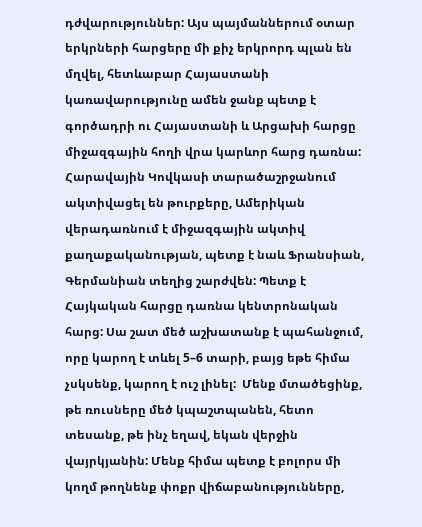դժվարություններ: Այս պայմաններում օտար երկրների հարցերը մի քիչ երկրորդ պլան են մղվել, հետևաբար Հայաստանի կառավարությունը ամեն ջանք պետք է գործադրի ու Հայաստանի և Արցախի հարցը միջազգային հողի վրա կարևոր հարց դառնա: Հարավային Կովկասի տարածաշրջանում ակտիվացել են թուրքերը, Ամերիկան վերադառնում է միջազգային ակտիվ քաղաքականության, պետք է նաև Ֆրանսիան, Գերմանիան տեղից շարժվեն: Պետք է Հայկական հարցը դառնա կենտրոնական հարց: Սա շատ մեծ աշխատանք է պահանջում, որը կարող է տևել 5–6 տարի, բայց եթե հիմա չսկսենք, կարող է ուշ լինել:  Մենք մտածեցինք, թե ռուսները մեծ կպաշտպանեն, հետո տեսանք, թե ինչ եղավ, եկան վերջին վայրկյանին: Մենք հիմա պետք է բոլորս մի կողմ թողնենք փոքր վիճաբանությունները,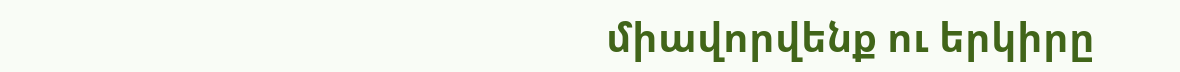միավորվենք ու երկիրը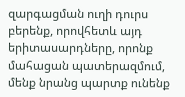զարգացման ուղի դուրս բերենք, որովհետև այդ երիտասարդները, որոնք մահացան պատերազմում, մենք նրանց պարտք ունենք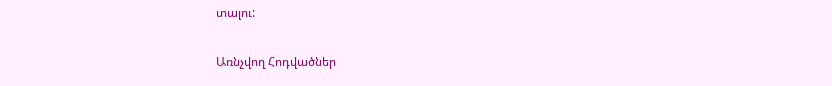տալու:

Առնչվող Հոդվածներ